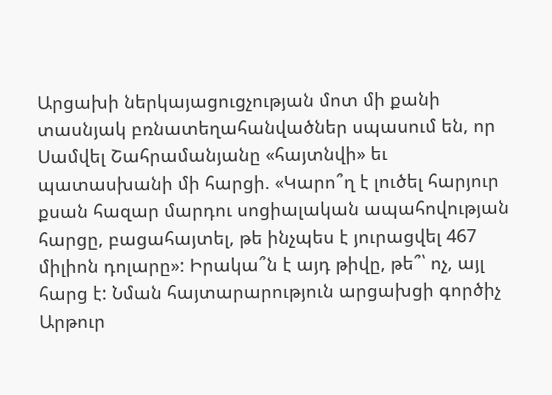Արցախի ներկայացուցչության մոտ մի քանի տասնյակ բռնատեղահանվածներ սպասում են, որ Սամվել Շահրամանյանը «հայտնվի» եւ պատասխանի մի հարցի. «Կարո՞ղ է լուծել հարյուր քսան հազար մարդու սոցիալական ապահովության հարցը, բացահայտել, թե ինչպես է յուրացվել 467 միլիոն դոլարը»: Իրակա՞ն է այդ թիվը, թե՞՝ ոչ, այլ հարց է: Նման հայտարարություն արցախցի գործիչ Արթուր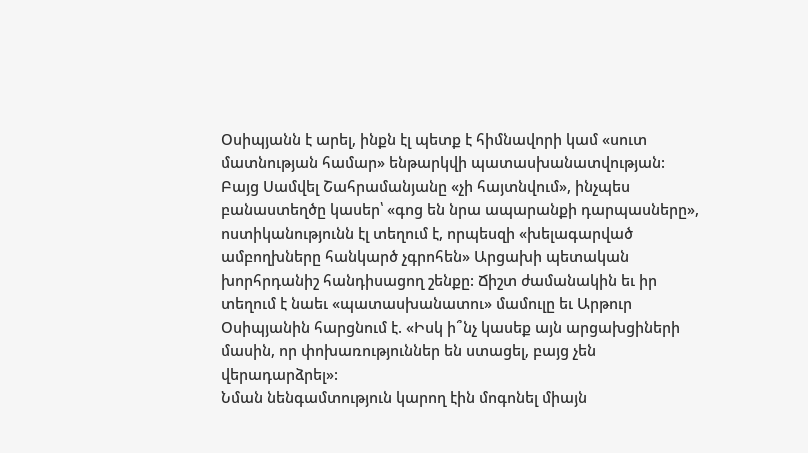Օսիպյանն է արել, ինքն էլ պետք է հիմնավորի կամ «սուտ մատնության համար» ենթարկվի պատասխանատվության:
Բայց Սամվել Շահրամանյանը «չի հայտնվում», ինչպես բանաստեղծը կասեր՝ «գոց են նրա ապարանքի դարպասները», ոստիկանությունն էլ տեղում է, որպեսզի «խելագարված ամբողխները հանկարծ չգրոհեն» Արցախի պետական խորհրդանիշ հանդիսացող շենքը: Ճիշտ ժամանակին եւ իր տեղում է նաեւ «պատասխանատու» մամուլը եւ Արթուր Օսիպյանին հարցնում է. «Իսկ ի՞նչ կասեք այն արցախցիների մասին, որ փոխառություններ են ստացել, բայց չեն վերադարձրել»:
Նման նենգամտություն կարող էին մոգոնել միայն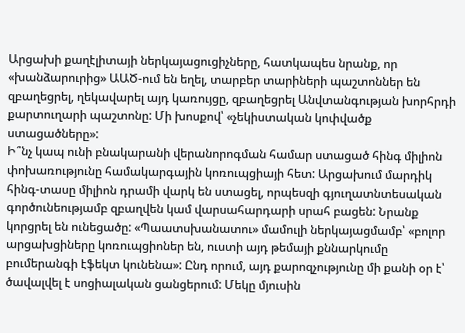Արցախի քաղէլիտայի ներկայացուցիչները, հատկապես նրանք, որ «խանձարուրից» ԱԱԾ-ում են եղել, տարբեր տարիների պաշտոններ են զբաղեցրել, ղեկավարել այդ կառույցը, զբաղեցրել Անվտանգության խորհրդի քարտուղարի պաշտոնը: Մի խոսքով՝ «չեկիստական կոփվածք ստացածները»:
Ի՞նչ կապ ունի բնակարանի վերանորոգման համար ստացած հինգ միլիոն փոխառությունը համակարգային կոռուպցիայի հետ: Արցախում մարդիկ հինգ-տասը միլիոն դրամի վարկ են ստացել, որպեսզի գյուղատնտեսական գործունեությամբ զբաղվեն կամ վարսահարդարի սրահ բացեն: Նրանք կորցրել են ունեցածը: «Պաատսխանատու» մամուլի ներկայացմամբ՝ «բոլոր արցախցիները կոռուպցիոներ են, ուստի այդ թեմայի քննարկումը բումերանգի էֆեկտ կունենա»: Ընդ որում, այդ քարոզչությունը մի քանի օր է՝ ծավալվել է սոցիալական ցանցերում: Մեկը մյուսին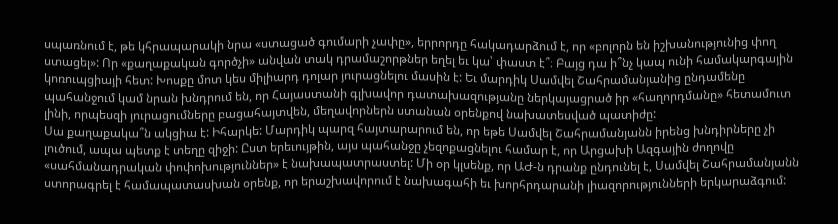սպառնում է, թե կհրապարակի նրա «ստացած գումարի չափը», երրորդը հակադարձում է, որ «բոլորն են իշխանությունից փող ստացել»: Որ «քաղաքական գործչի» անվան տակ դրամաշորթներ եղել եւ կա՝ փաստ է՞։ Բայց դա ի՞նչ կապ ունի համակարգային կոռուպցիայի հետ: Խոսքը մոտ կես միլիարդ դոլար յուրացնելու մասին է: Եւ մարդիկ Սամվել Շահրամանյանից ընդամենը պահանջում կամ նրան խնդրում են, որ Հայաստանի գլխավոր դատախազությանը ներկայացրած իր «հաղորդմանը» հետամուտ լինի, որպեսզի յուրացումները բացահայտվեն, մեղավորներն ստանան օրենքով նախատեսված պատիժը:
Սա քաղաքակա՞ն ակցիա է: Իհարկե: Մարդիկ պարզ հայտարարում են, որ եթե Սամվել Շահրամանյանն իրենց խնդիրները չի լուծում, ապա պետք է տեղը զիջի: Ըստ երեւույթին, այս պահանջը չեզոքացնելու համար է, որ Արցախի Ազգային ժողովը «սահմանադրական փոփոխություններ» է նախապատրաստել: Մի օր կլսենք, որ ԱԺ-ն դրանք ընդունել է, Սամվել Շահրամանյանն ստորագրել է համապատասխան օրենք, որ երաշխավորում է նախագահի եւ խորհրդարանի լիազորությունների երկարաձգում: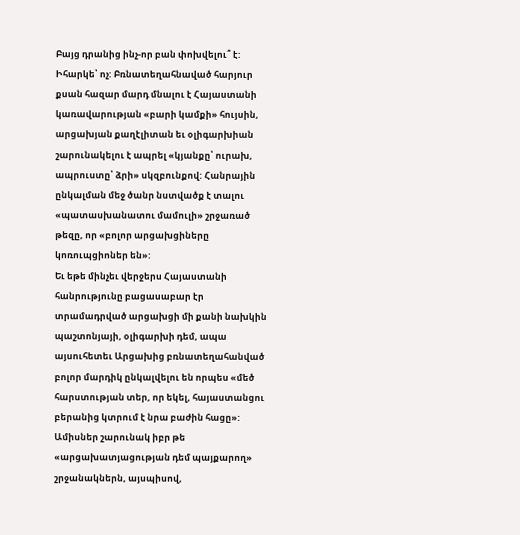Բայց դրանից ինչ-որ բան փոխվելու՞ է: Իհարկե՝ ոչ: Բռնատեղահնաված հարյուր քսան հազար մարդ մնալու է Հայաստանի կառավարության «բարի կամքի» հույսին, արցախյան քաղէլիտան եւ օլիգարխիան շարունակելու է ապրել «կյանքը՝ ուրախ, ապրուստը՝ ձրի» սկզբունքով: Հանրային ընկալման մեջ ծանր նստվածք է տալու «պատասխանատու մամուլի» շրջառած թեզը, որ «բոլոր արցախցիները կոռուպցիոներ են»:
Եւ եթե մինչեւ վերջերս Հայաստանի հանրությունը բացասաբար էր տրամադրված արցախցի մի քանի նախկին պաշտոնյայի, օլիգարխի դեմ, ապա այսուհետեւ Արցախից բռնատեղահանված բոլոր մարդիկ ընկալվելու են որպես «մեծ հարստության տեր, որ եկել, հայաստանցու բերանից կտրում է նրա բաժին հացը»:
Ամիսներ շարունակ իբր թե «արցախատյացության դեմ պայքարող» շրջանակներն, այսպիսով,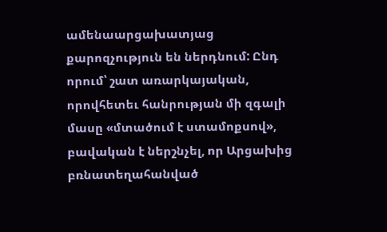ամենաարցախատյաց քարոզչություն են ներդնում: Ընդ որում՝ շատ առարկայական, որովհետեւ հանրության մի զգալի մասը «մտածում է ստամոքսով», բավական է ներշնչել, որ Արցախից բռնատեղահանված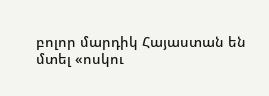բոլոր մարդիկ Հայաստան են մտել «ոսկու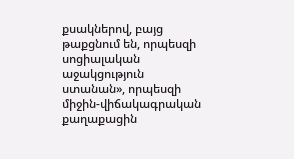քսակներով, բայց թաքցնում են, որպեսզի սոցիալական աջակցություն ստանան», որպեսզի միջին-վիճակագրական քաղաքացին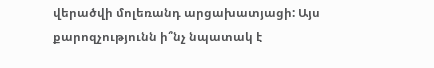վերածվի մոլեռանդ արցախատյացի: Այս քարոզչությունն ի՞նչ նպատակ է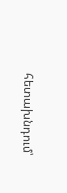հետախնդում՝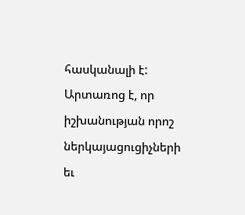հասկանալի է: Արտառոց է, որ իշխանության որոշ ներկայացուցիչների եւ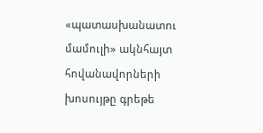«պատասխանատու մամուլի» ակնհայտ հովանավորների խոսույթը գրեթե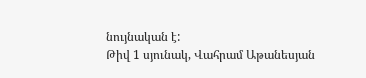նույնական է:
Թիվ 1 սյունակ, Վահրամ Աթանեսյան